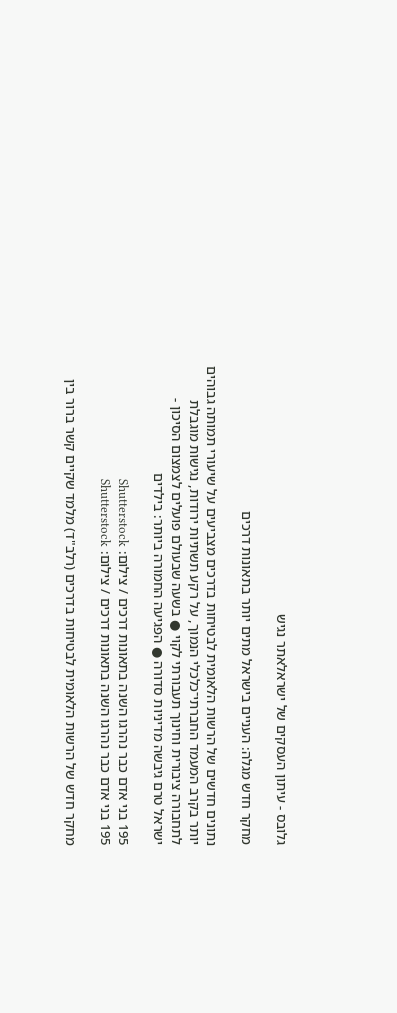גלובס - עיתון העסקים של ישראלאתר נגיש

מחקר חדש מגלה: העניים בישראל מתים יותר בתאונות דרכים

נתונים חדשים של הרשות הלאומית לבטיחות בדרכים מצביעים על שיעורי תמותה גבוהים יותר בקרב המעמד החברתי־כלכלי הנמוך, על רקע תשתיות ירודות, נגישות מוגבלת לתחבורה ציבורית וחינוך תעבורתי לקוי ● בשעה שבעולם פועלים לצמצום הסיכון - ישראל טרם גיבשה מדיניות סדורה ● הפגיעה החמורה ביותר: בילדים

195 בני אדם כבר נהרגו השנה בתאונות דרכים / צילום: Shutterstock
195 בני אדם כבר נהרגו השנה בתאונות דרכים / צילום: Shutterstock

מחקר חדש של הרשות הלאומית לבטיחות בדרכים (רלב"ד) מלמד שקיים קשר ברור בין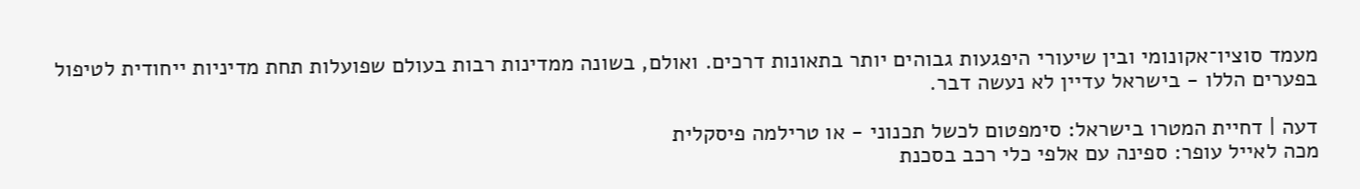מעמד סוציו־אקונומי ובין שיעורי היפגעות גבוהים יותר בתאונות דרכים. ואולם, בשונה ממדינות רבות בעולם שפועלות תחת מדיניות ייחודית לטיפול בפערים הללו - בישראל עדיין לא נעשה דבר.

דעה | דחיית המטרו בישראל: סימפטום לכשל תכנוני - או טרילמה פיסקלית
מכה לאייל עופר: ספינה עם אלפי כלי רכב בסכנת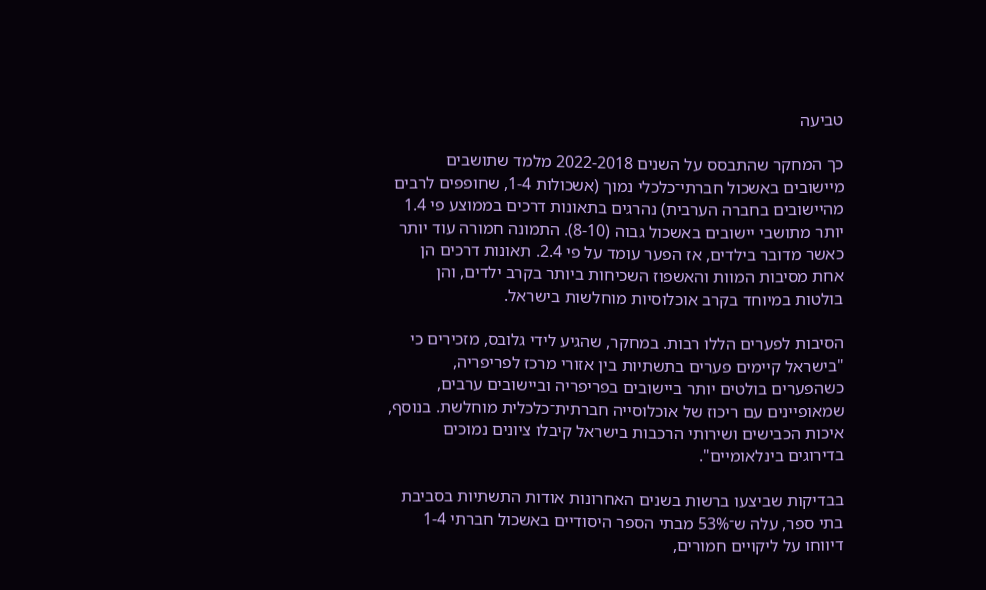טביעה

כך המחקר שהתבסס על השנים 2022-2018 מלמד שתושבים מיישובים באשכול חברתי־כלכלי נמוך (אשכולות 1-4, שחופפים לרבים מהיישובים בחברה הערבית) נהרגים בתאונות דרכים בממוצע פי 1.4 יותר מתושבי יישובים באשכול גבוה (8-10). התמונה חמורה עוד יותר כאשר מדובר בילדים, אז הפער עומד על פי 2.4. תאונות דרכים הן אחת מסיבות המוות והאשפוז השכיחות ביותר בקרב ילדים, והן בולטות במיוחד בקרב אוכלוסיות מוחלשות בישראל.

הסיבות לפערים הללו רבות. במחקר, שהגיע לידי גלובס, מזכירים כי "בישראל קיימים פערים בתשתיות בין אזורי מרכז לפריפריה, כשהפערים בולטים יותר ביישובים בפריפריה וביישובים ערבים, שמאופיינים עם ריכוז של אוכלוסייה חברתית־כלכלית מוחלשת. בנוסף, איכות הכבישים ושירותי הרכבות בישראל קיבלו ציונים נמוכים בדירוגים בינלאומיים".

בבדיקות שביצעו ברשות בשנים האחרונות אודות התשתיות בסביבת בתי ספר, עלה ש־53% מבתי הספר היסודיים באשכול חברתי 1-4 דיווחו על ליקויים חמורים,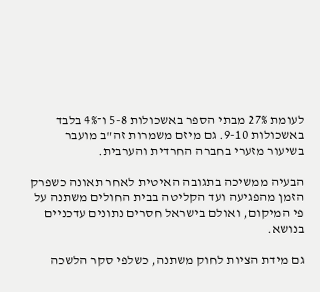לעומת 27% מבתי הספר באשכולות 5-8 ו־4% בלבד באשכולות 9-10. גם מיזם משמרות זה"ב מועבר בשיעור מזערי בחברה החרדית והערבית.

הבעיה ממשיכה בתגובה האיטית לאחר תאונה כשפרק הזמן מהפגיעה ועד הקליטה בבית החולים משתנה על פי המיקום, ואולם בישראל חסרים נתונים עדכניים בנושא.

גם מידת הציות לחוק משתנה, כשלפי סקר הלשכה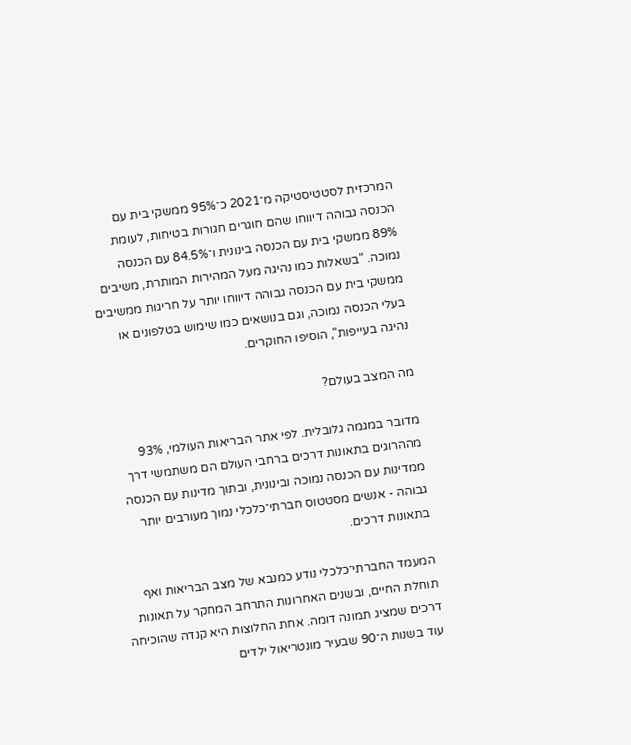המרכזית לסטטיסטיקה מ־2021 כ־95% ממשקי בית עם הכנסה גבוהה דיווחו שהם חוגרים חגורות בטיחות, לעומת 89% ממשקי בית עם הכנסה בינונית ו־84.5% עם הכנסה נמוכה. "בשאלות כמו נהיגה מעל המהירות המותרת, משיבים ממשקי בית עם הכנסה גבוהה דיווחו יותר על חריגות ממשיבים בעלי הכנסה נמוכה, וגם בנושאים כמו שימוש בטלפונים או נהיגה בעייפות", הוסיפו החוקרים.

מה המצב בעולם?

מדובר במגמה גלובלית. לפי אתר הבריאות העולמי, 93% מההרוגים בתאונות דרכים ברחבי העולם הם משתמשי דרך ממדינות עם הכנסה נמוכה ובינונית, ובתוך מדינות עם הכנסה גבוהה - אנשים מסטטוס חברתי־כלכלי נמוך מעורבים יותר בתאונות דרכים.

המעמד החברתי־כלכלי נודע כמנבא של מצב הבריאות ואף תוחלת החיים, ובשנים האחרונות התרחב המחקר על תאונות דרכים שמציג תמונה דומה. אחת החלוצות היא קנדה שהוכיחה עוד בשנות ה־90 שבעיר מונטריאול ילדים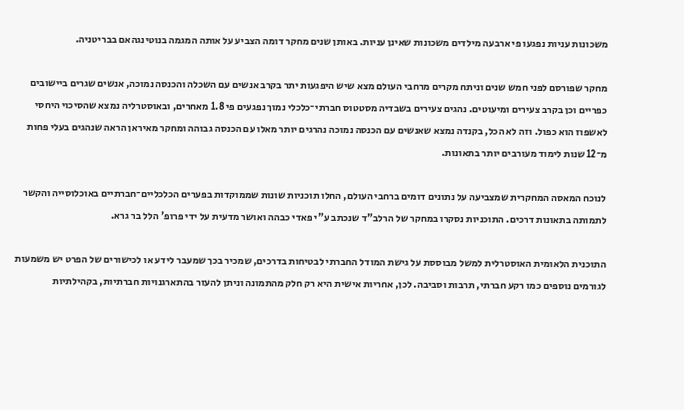משכונות עניות נפגעו פי ארבעה מילדים משכונות שאינן עניות. באותן שנים מחקר דומה הצביע על אותה המגמה בנוטינגהאם בבריטניה.

מחקר שפורסם לפני חמש שנים וניתח מקרים מרחבי העולם מצא שיש היפגעות יתר בקרב אנשים עם השכלה והכנסה נמוכה, אנשים שגרים ביישובים כפריים וכן בקרב צעירים ומיעוטים. נהגים צעירים בשבדיה מסטטוס חברתי־כלכלי נמוך נפגעים פי 1.8 מאחרים, ובאוסטרליה נמצא שהסיכוי היחסי לאשפוז הוא כפול. וזה לא הכל, בקנדה נמצא שאנשים עם הכנסה נמוכה נהרגים יותר מאלו עם הכנסה גבוהה ומחקר מאיראן הראה שנהגים בעלי פחות מ־12 שנות לימוד מעורבים יותר בתאונות.

לנוכח המאסה המחקרית שמצביעה על נתונים דומים ברחבי העולם, החלו תוכניות שונות שממוקדות בפערים הכלכליים־חברתיים באוכלוסייה והקשר לתמותה בתאונות דרכים. התוכניות נסקרו במחקר של הרלב"ד שנכתב ע"י פאדי כבהה ואושר מדעית על ידי פרופ' הלל בר גרא.

התוכנית הלאומית האוסטרלית למשל מבוססת על גישת המודל החברתי לבטיחות בדרכים, שמכיר בכך שמעבר לידע או לכישורים של הפרט יש משמעות לגורמים נוספים כמו רקע חברתי, תרבות וסביבה. לכן, אחריות אישית היא רק חלק מהתמונה וניתן להעזר בהתארגנויות חברתיות, בקהילתיות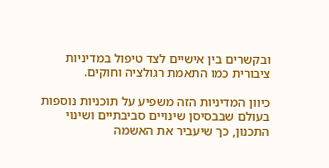ובקשרים בין אישיים לצד טיפול במדיניות ציבורית כמו התאמת רגולציה וחוקים.

כיוון המדיניות הזה משפיע על תוכניות נוספות בעולם שבבסיסן שינויים סביבתיים ושינוי התכנון, כך שיעביר את האשמה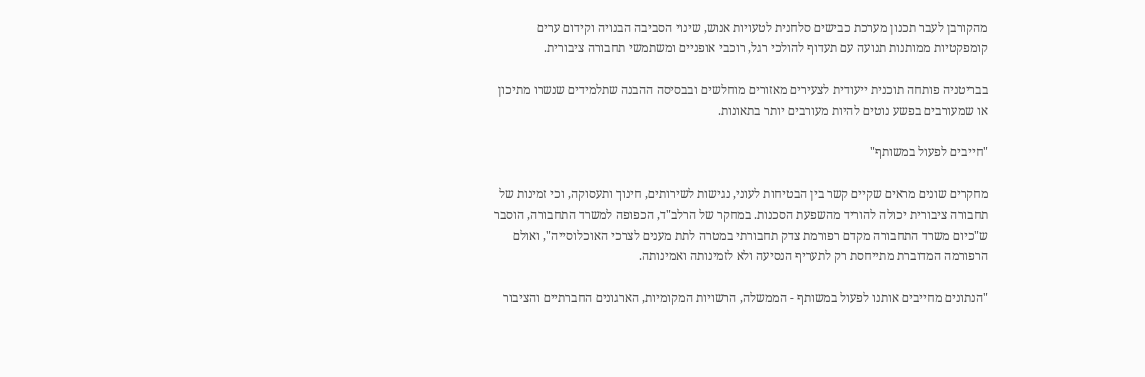מהקורבן לעבר תכנון מערכת כבישים סלחנית לטעויות אנוש, שינוי הסביבה הבנויה וקידום ערים קומפקטיות ממותנות תנועה עם תעדוף להולכי רגל, רוכבי אופניים ומשתמשי תחבורה ציבורית.

בבריטניה פותחה תוכנית ייעודית לצעירים מאזורים מוחלשים ובבסיסה ההבנה שתלמידים שנשרו מתיכון או שמעורבים בפשע נוטים להיות מעורבים יותר בתאונות.

"חייבים לפעול במשותף"

מחקרים שונים מראים שקיים קשר בין הבטיחות לעוני, נגישות לשירותים, חינוך ותעסוקה, וכי זמינות של תחבורה ציבורית יכולה להוריד מהשפעת הסכנות. במחקר של הרלב"ד, הכפופה למשרד התחבורה, הוסבר ש"כיום משרד התחבורה מקדם רפורמת צדק תחבורתי במטרה לתת מענים לצרכי האוכלוסייה", ואולם הרפורמה המדוברת מתייחסת רק לתעריף הנסיעה ולא לזמינותה ואמינותה.

"הנתונים מחייבים אותנו לפעול במשותף - הממשלה, הרשויות המקומיות, הארגונים החברתיים והציבור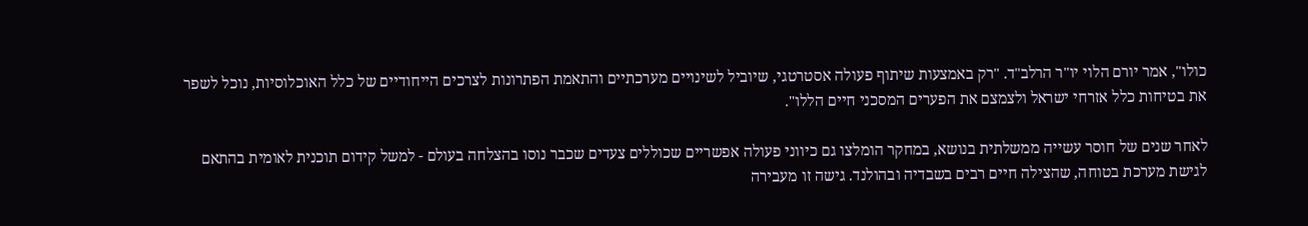כולו", אמר יורם הלוי יו"ר הרלב"ד. "רק באמצעות שיתוף פעולה אסטרטגי, שיוביל לשינויים מערכתיים והתאמת הפתרונות לצרכים הייחודיים של כלל האוכלוסיות, נוכל לשפר את בטיחות כלל אזרחי ישראל ולצמצם את הפערים המסכני חיים הללו".

לאחר שנים של חוסר עשייה ממשלתית בנושא, במחקר הומלצו גם כיווני פעולה אפשריים שכוללים צעדים שכבר נוסו בהצלחה בעולם - למשל קידום תוכנית לאומית בהתאם לגישת מערכת בטוחה, שהצילה חיים רבים בשבדיה ובהולנד. גישה זו מעבירה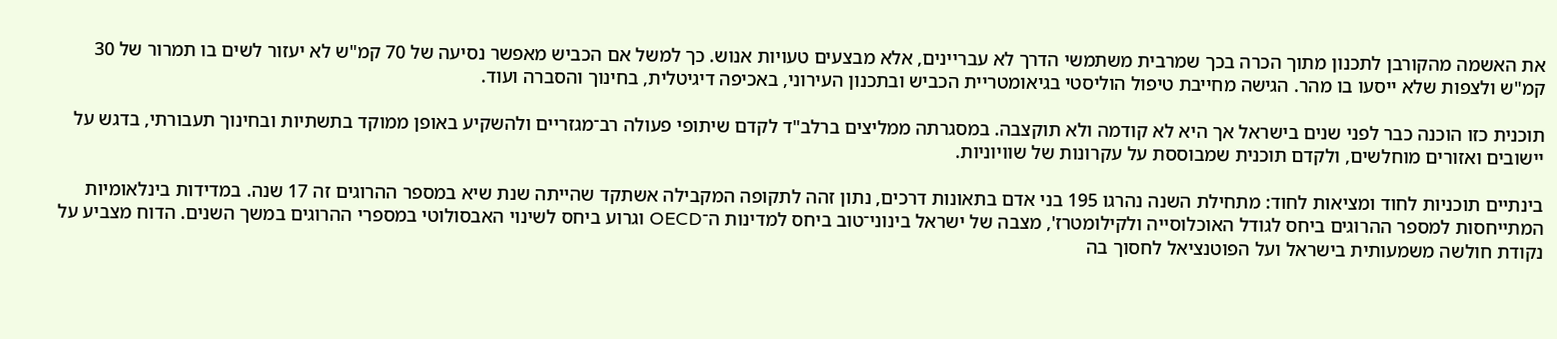את האשמה מהקורבן לתכנון מתוך הכרה בכך שמרבית משתמשי הדרך לא עבריינים, אלא מבצעים טעויות אנוש. כך למשל אם הכביש מאפשר נסיעה של 70 קמ"ש לא יעזור לשים בו תמרור של 30 קמ"ש ולצפות שלא ייסעו בו מהר. הגישה מחייבת טיפול הוליסטי בגיאומטריית הכביש ובתכנון העירוני, באכיפה דיגיטלית, בחינוך והסברה ועוד.

תוכנית כזו הוכנה כבר לפני שנים בישראל אך היא לא קודמה ולא תוקצבה. במסגרתה ממליצים ברלב"ד לקדם שיתופי פעולה רב־מגזריים ולהשקיע באופן ממוקד בתשתיות ובחינוך תעבורתי, בדגש על יישובים ואזורים מוחלשים, ולקדם תוכנית שמבוססת על עקרונות של שוויוניות.

בינתיים תוכניות לחוד ומציאות לחוד: מתחילת השנה נהרגו 195 בני אדם בתאונות דרכים, נתון זהה לתקופה המקבילה אשתקד שהייתה שנת שיא במספר ההרוגים זה 17 שנה. במדידות בינלאומיות המתייחסות למספר ההרוגים ביחס לגודל האוכלוסייה ולקילומטרז', מצבה של ישראל בינוני־טוב ביחס למדינות ה־OECD וגרוע ביחס לשינוי האבסולוטי במספרי ההרוגים במשך השנים. הדוח מצביע על נקודת חולשה משמעותית בישראל ועל הפוטנציאל לחסוך בה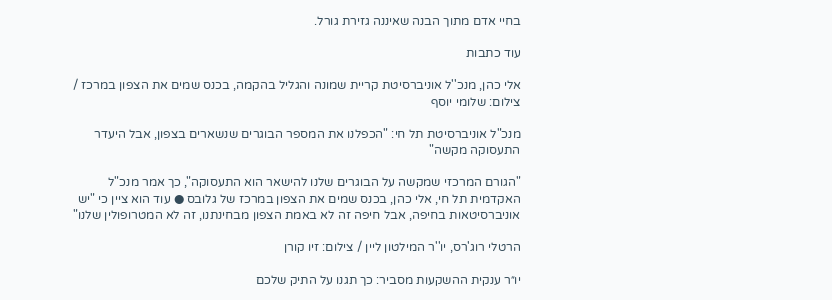בחיי אדם מתוך הבנה שאיננה גזירת גורל.

עוד כתבות

אלי כהן, מנכ''ל אוניברסיטת קריית שמונה והגליל בהקמה, בכנס שמים את הצפון במרכז / צילום: שלומי יוסף

מנכ"ל אוניברסיטת תל חי: "הכפלנו את המספר הבוגרים שנשארים בצפון, אבל היעדר התעסוקה מקשה"

"הגורם המרכזי שמקשה על הבוגרים שלנו להישאר הוא התעסוקה", כך אמר מנכ"ל האקדמית תל חי, אלי כהן, בכנס שמים את הצפון במרכז של גלובס ● עוד הוא ציין כי "יש אוניברסיטאות בחיפה, אבל חיפה זה לא באמת הצפון מבחינתנו, זה לא המטרופולין שלנו"

הרטלי רוג'רס, יו''ר המילטון ליין / צילום: זיו קורן

יו״ר ענקית ההשקעות מסביר: כך תגנו על התיק שלכם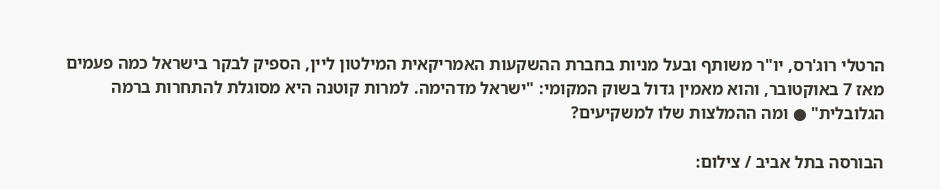הרטלי רוג'רס, יו"ר משותף ובעל מניות בחברת ההשקעות האמריקאית המילטון ליין, הספיק לבקר בישראל כמה פעמים מאז 7 באוקטובר, והוא מאמין גדול בשוק המקומי: "ישראל מדהימה. למרות קוטנה היא מסוגלת להתחרות ברמה הגלובלית" ● ומה ההמלצות שלו למשקיעים?

הבורסה בתל אביב / צילום: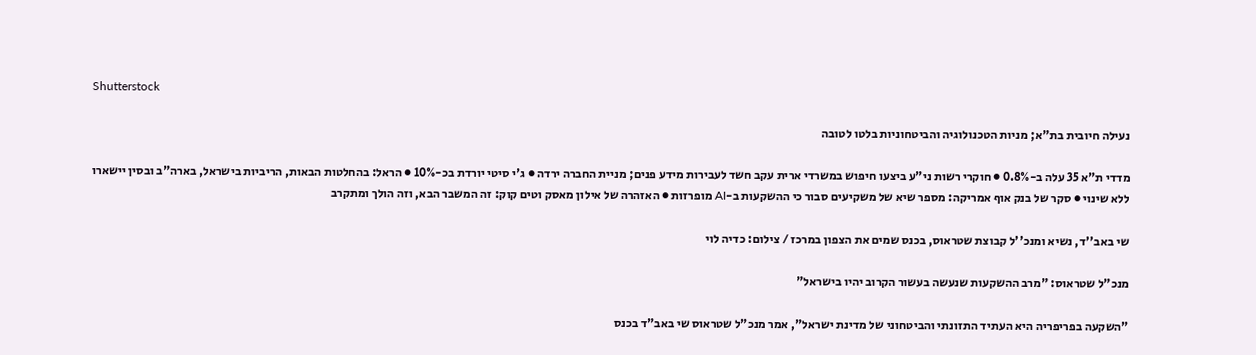Shutterstock

נעילה חיובית בת"א; מניות הטכנולוגיה והביטחוניות בלטו לטובה

מדדי ת"א 35 עלה ב-0.8% ● חוקרי רשות ני"ע ביצעו חיפוש במשרדי ארית עקב חשד לעבירות מידע פנים; מניית החברה ירדה ● ג'י סיטי יורדת בכ-10% ● הראל: בהחלטות הבאות, הריביות בישראל, בארה"ב ובסין יישארו ללא שינוי ● סקר של בנק אוף אמריקה: מספר שיא של משקיעים סבור כי ההשקעות ב-AI מופרזות ● האזהרה של אילון מאסק וטים קוק: זה המשבר הבא, וזה הולך ומתקרב

שי באב''ד, נשיא ומנכ''ל קבוצת שטראוס, בכנס שמים את הצפון במרכז / צילום: כדיה לוי

מנכ"ל שטראוס: "מרב ההשקעות שנעשה בעשור הקרוב יהיו בישראל"

"השקעה בפריפריה היא העתיד התזונתי והביטחוני של מדינת ישראל", אמר מנכ"ל שטראוס שי באב"ד בכנס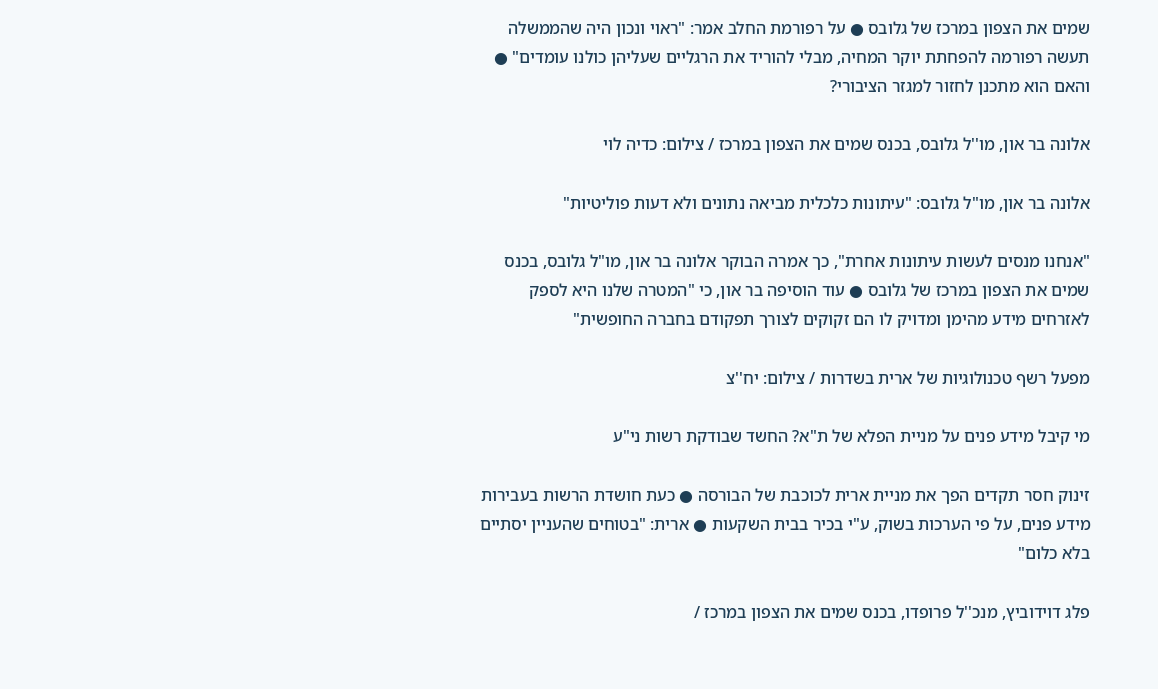שמים את הצפון במרכז של גלובס ● על רפורמת החלב אמר: "ראוי ונכון היה שהממשלה תעשה רפורמה להפחתת יוקר המחיה, מבלי להוריד את הרגליים שעליהן כולנו עומדים" ● והאם הוא מתכנן לחזור למגזר הציבורי?

אלונה בר און, מו''ל גלובס, בכנס שמים את הצפון במרכז / צילום: כדיה לוי

אלונה בר און, מו"ל גלובס: "עיתונות כלכלית מביאה נתונים ולא דעות פוליטיות"

"אנחנו מנסים לעשות עיתונות אחרת", כך אמרה הבוקר אלונה בר און, מו"ל גלובס, בכנס שמים את הצפון במרכז של גלובס ● עוד הוסיפה בר און, כי "המטרה שלנו היא לספק לאזרחים מידע מהימן ומדויק לו הם זקוקים לצורך תפקודם בחברה החופשית"

מפעל רשף טכנולוגיות של ארית בשדרות / צילום: יח''צ

מי קיבל מידע פנים על מניית הפלא של ת"א? החשד שבודקת רשות ני"ע

זינוק חסר תקדים הפך את מניית ארית לכוכבת של הבורסה ● כעת חושדת הרשות בעבירות מידע פנים, על פי הערכות בשוק, ע"י בכיר בבית השקעות ● ארית: "בטוחים שהעניין יסתיים בלא כלום"

פלג דוידוביץ, מנכ''ל פרופדו, בכנס שמים את הצפון במרכז /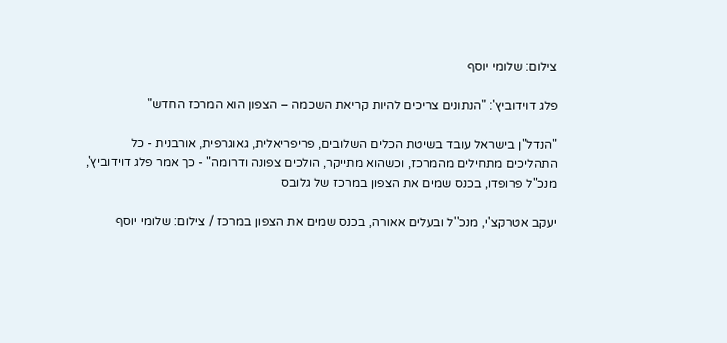צילום: שלומי יוסף

פלג דוידוביץ': "הנתונים צריכים להיות קריאת השכמה – הצפון הוא המרכז החדש"

"הנדל"ן בישראל עובד בשיטת הכלים השלובים, פריפריאלית, גאוגרפית, אורבנית - כל התהליכים מתחילים מהמרכז, וכשהוא מתייקר, הולכים צפונה ודרומה" - כך אמר פלג דוידוביץ', מנכ"ל פרופדו, בכנס שמים את הצפון במרכז של גלובס

יעקב אטרקצ'י, מנכ''ל ובעלים אאורה, בכנס שמים את הצפון במרכז / צילום: שלומי יוסף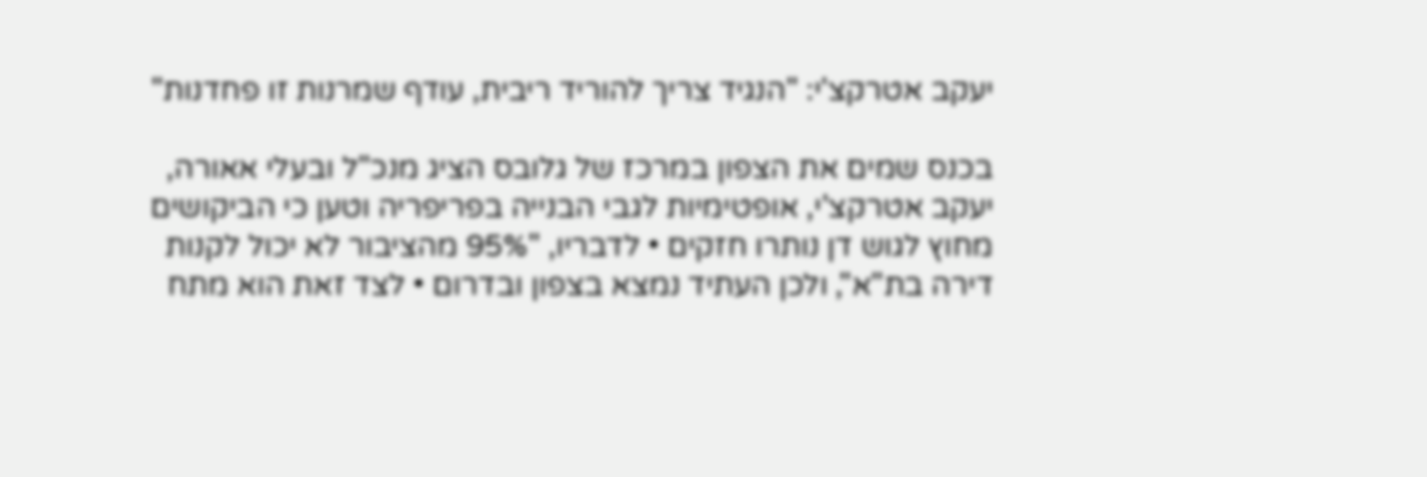יעקב אטרקצ'י: "הנגיד צריך להוריד ריבית, עודף שמרנות זו פחדנות"

בכנס שמים את הצפון במרכז של גלובס הציג מנכ"ל ובעלי אאורה, יעקב אטרקצ'י, אופטימיות לגבי הבנייה בפריפריה וטען כי הביקושים מחוץ לגוש דן נותרו חזקים • לדבריו, "95% מהציבור לא יכול לקנות דירה בת"א", ולכן העתיד נמצא בצפון ובדרום • לצד זאת הוא מתח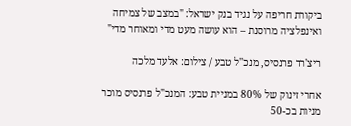ביקורת חריפה על נגיד בנק ישראל: "במצב של צמיחה ואינפלציה מרוסנת – הוא עושה מעט מדי ומאוחר מדי"

ריצ'רד פרנסיס, מנכ''ל טבע / צילום: אלעד מלכה

אחרי זינוק של 80% במניית טבע: המנכ"ל פרנסיס מוכר מניות בכ-50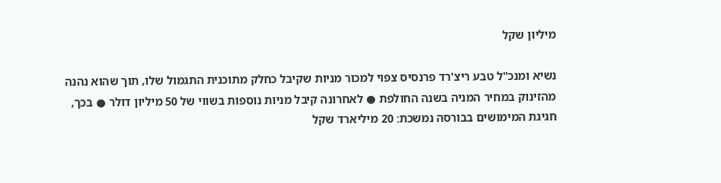מיליון שקל

נשיא ומנכ"ל טבע ריצ'רד פרנסיס צפוי למכור מניות שקיבל כחלק מתוכנית התגמול שלו, תוך שהוא נהנה מהזינוק במחיר המניה בשנה החולפת ● לאחרונה קיבל מניות נוספות בשווי של 50 מיליון דולר ● בכך, חגיגת המימושים בבורסה נמשכת: 20 מיליארד שקל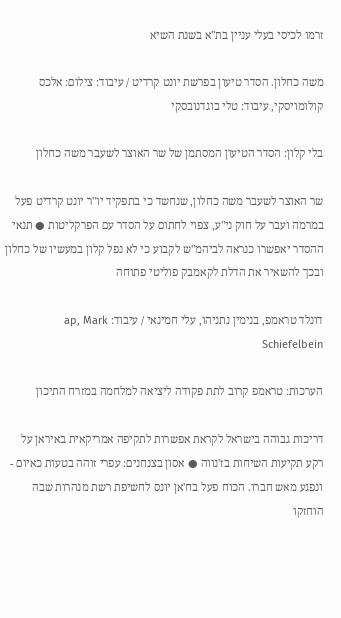זרמו לכיסי בעלי עניין בת"א בשנת השיא

משה כחלון. הסדר טיעון בפרשת יונט קרדיט / עיבוד: צילום: אלכס קולומויסקי, עיבוד: טלי בוגדנובסקי

בלי קלון: הסדר הטיעון המסתמן של שר האוצר לשעבר משה כחלון

שר האוצר לשעבר משה כחלון, שנחשד כי בתפקיד יו"ר יונט קרדיט פעל במרמה ועבר על חוק ני"ע, צפוי לחתום על הסדר עם הפרקליטות ● תנאי ההסדר יאפשרו כנראה לביהמ"ש לקבוע כי לא נפל קלון במעשיו של כחלון ובכך להשאיר את הדלת לקאמבק פוליטי פתוחה

דונלד טראמפ, בנימין נתניהו, עלי חמינאי / עיבוד: ap, Mark Schiefelbein

הערכות: טראמפ קרוב לתת פקודה ליציאה למלחמה במזרח התיכון

דריכות גבוהה בישראל לקראת אפשרות לתקיפה אמריקאית באיראן על רקע תקיעות השיחות בז'נווה ● אסון בצנחנים: עפרי זוהה בטעות כאיום - ונפגע מאש חברו. הכוח פעל בח'אן יונס לחשיפת רשת מנהרות שבה הוחזקו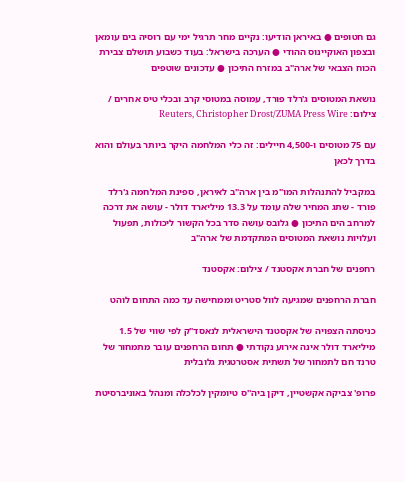גם חטופים ● באיראן הודיעו: נקיים מחר תרגיל ימי עם רוסיה בים עומאן ובצפון האוקיינוס ההודי ● הערכה בישראל: בעוד כשבוע תושלם צבירת הכוח הצבאי של ארה"ב במזרח התיכון ● עדכונים שוטפים

נושאת המטוסים ג'רלד פורד, עמוסה במטוסי קרב ובכלי טיס אחרים / צילום: Reuters, Christopher Drost/ZUMA Press Wire

עם 75 מטוסים ו-4,500 חיילים: זה כלי המלחמה היקר ביותר בעולם והוא בדרך לכאן

במקביל להתנהלות המו"מ בין ארה"ב לאיראן, ספינת המלחמה ג'רלד פורד - שתג המחיר שלה עומד על 13.3 מיליארד דולר - עושה את דרכה למרחב הים התיכון ● גלובס עושה סדר בכל הקשור ליכולות, תפעול ועלויות נושאת המטוסים המתקדמת של ארה"ב

רחפנים של חברת אקסטנד / צילום: אקסטנד

חברת הרחפנים שמגיעה לוול סטריט וממחישה עד כמה התחום לוהט

כניסתה הצפויה של אקסטנד הישראלית לנאסד"ק לפי שווי של 1.5 מיליארד דולר אינה אירוע נקודתי ● תחום הרחפנים עובר מתמחור של טרנד חם לתמחור של תשתית אסטרטגית גלובלית

פרופ' צביקה אקשטיין, דיקן ביה''ס טיומקין לכלכלה ומנהל באוניברסיטת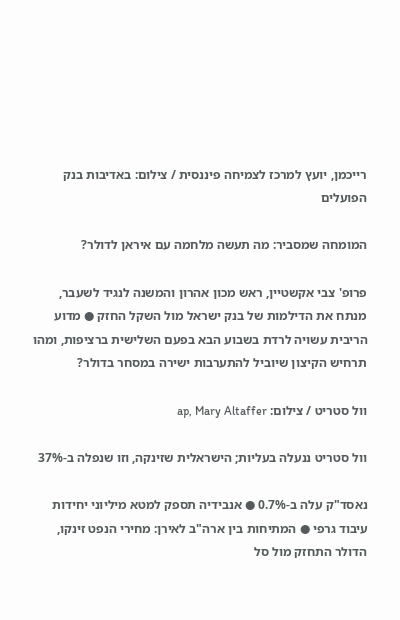רייכמן, יועץ למרכז לצמיחה פיננסית / צילום: באדיבות בנק הפועלים

המומחה שמסביר: מה תעשה מלחמה עם איראן לדולר?

פרופ' צבי אקשטיין, ראש מכון אהרון והמשנה לנגיד לשעבר, מנתח את הדילמות של בנק ישראל מול השקל החזק ● מדוע הריבית עשויה לרדת בשבוע הבא בפעם השלישית ברציפות, ומהו תרחיש הקיצון שיוביל להתערבות ישירה במסחר בדולר?

וול סטריט / צילום: ap, Mary Altaffer

וול סטריט ננעלה בעליות; הישראלית שזינקה, וזו שנפלה ב-37%

נאסד"ק עלה ב-0.7% ● אנבידיה תספק למטא מיליוני יחידות עיבוד גרפי ● המתיחות בין ארה"ב לאירן: מחירי הנפט זינקו, הדולר התחזק מול סל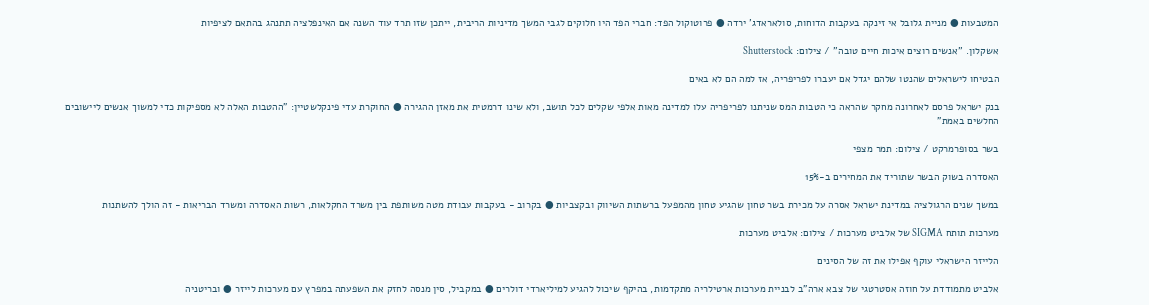המטבעות ● מניית גלובל אי זינקה בעקבות הדוחות, סולאראדג' ירדה ● פרוטוקול הפד: חברי הפד היו חלוקים לגבי המשך מדיניות הריבית, ייתכן שזו תרד עוד השנה אם האינפלציה תתנהג בהתאם לציפיות

אשקלון. ''אנשים רוצים איכות חיים טובה'' / צילום: Shutterstock

הבטיחו לישראלים שהנטו שלהם יגדל אם יעברו לפריפריה, אז למה הם לא באים

בנק ישראל פרסם לאחרונה מחקר שהראה כי הטבות המס שניתנו לפריפריה עלו למדינה מאות אלפי שקלים לכל תושב, ולא שינו דרמטית את מאזן ההגירה ● החוקרת עדי פינקלשטיין: "ההטבות האלה לא מספיקות כדי למשוך אנשים ליישובים החלשים באמת"

בשר בסופרמרקט / צילום: תמר מצפי

האסדרה בשוק הבשר שתוריד את המחירים ב-15%

במשך שנים הרגולציה במדינת ישראל אסרה על מכירת בשר טחון שהגיע טחון מהמפעל ברשתות השיווק ובקצביות ● בקרוב - בעקבות עבודת מטה משותפת בין משרד החקלאות, רשות האסדרה ומשרד הבריאות - זה הולך להשתנות

מערכות תותח SIGMA של אלביט מערכות / צילום: אלביט מערכות

הלייזר הישראלי עוקף אפילו את זה של הסינים

אלביט מתמודדת על חוזה אסטרטגי של צבא ארה"ב לבניית מערכות ארטילריה מתקדמות, בהיקף שיכול להגיע למיליארדי דולרים ● במקביל, סין מנסה לחזק את השפעתה במפרץ עם מערכות לייזר ● ובריטניה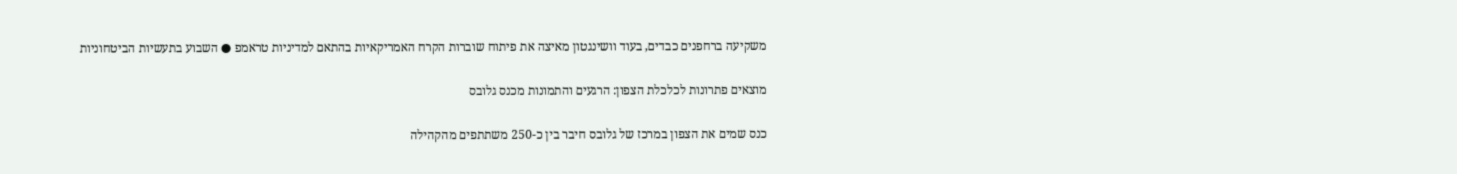משקיעה ברחפנים כבדים, בעוד וושינגטון מאיצה את פיתוח שוברות הקרח האמריקאיות בהתאם למדיניות טראמפ ● השבוע בתעשיות הביטחוניות

מוצאים פתרונות לכלכלת הצפון: הרגעים והתמונות מכנס גלובס

כנס שמים את הצפון במרכז של גלובס חיבר בין כ-250 משתתפים מהקהילה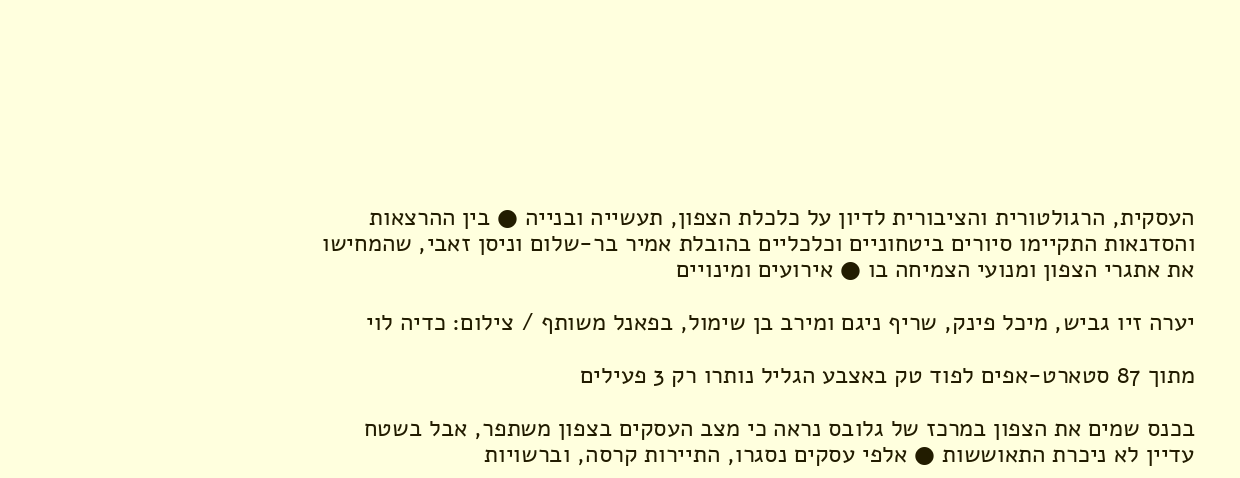העסקית, הרגולטורית והציבורית לדיון על כלכלת הצפון, תעשייה ובנייה ● בין ההרצאות והסדנאות התקיימו סיורים ביטחוניים וכלכליים בהובלת אמיר בר-שלום וניסן זאבי, שהמחישו את אתגרי הצפון ומנועי הצמיחה בו ● אירועים ומינויים

יערה זיו גביש, מיכל פינק, שריף ניגם ומירב בן שימול, בפאנל משותף / צילום: כדיה לוי

מתוך 87 סטארט-אפים לפוד טק באצבע הגליל נותרו רק 3 פעילים

בכנס שמים את הצפון במרכז של גלובס נראה כי מצב העסקים בצפון משתפר, אבל בשטח עדיין לא ניכרת התאוששות ● אלפי עסקים נסגרו, התיירות קרסה, וברשויות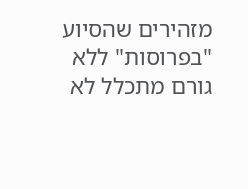מזהירים שהסיוע "בפרוסות" ללא גורם מתכלל לא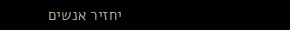יחזיר אנשים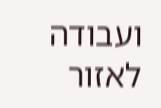ועבודה לאזור